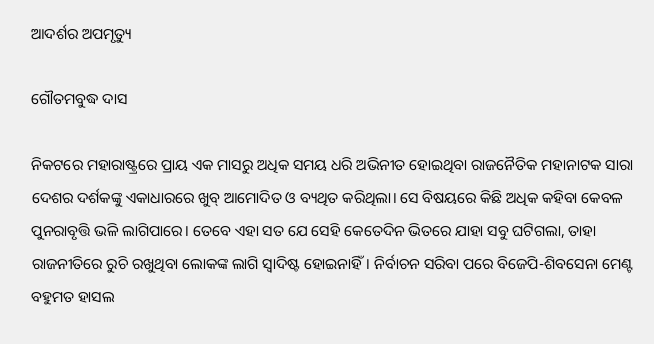ଆଦର୍ଶର ଅପମୃତ୍ୟୁ

ଗୌତମବୁଦ୍ଧ ଦାସ

ନିକଟରେ ମହାରାଷ୍ଟ୍ରରେ ପ୍ରାୟ ଏକ ମାସରୁ ଅଧିକ ସମୟ ଧରି ଅଭିନୀତ ହୋଇଥିବା ରାଜନୈତିକ ମହାନାଟକ ସାରା ଦେଶର ଦର୍ଶକଙ୍କୁ ଏକାଧାରରେ ଖୁବ୍ ଆମୋଦିତ ଓ ବ୍ୟଥିତ କରିଥିଲା। ସେ ବିଷୟରେ କିଛି ଅଧିକ କହିବା କେବଳ ପୁନରାବୃତ୍ତି ଭଳି ଲାଗିପାରେ। ତେବେ ଏହା ସତ ଯେ ସେହି କେତେଦିନ ଭିତରେ ଯାହା ସବୁ ଘଟିଗଲା, ତାହା ରାଜନୀତିରେ ରୁଚି ରଖୁଥିବା ଲୋକଙ୍କ ଲାଗି ସ୍ବାଦିଷ୍ଟ ହୋଇନାହିଁ। ନିର୍ବାଚନ ସରିବା ପରେ ବିଜେପି-ଶିବସେନା ମେଣ୍ଟ ବହୁମତ ହାସଲ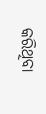କରିଥିବା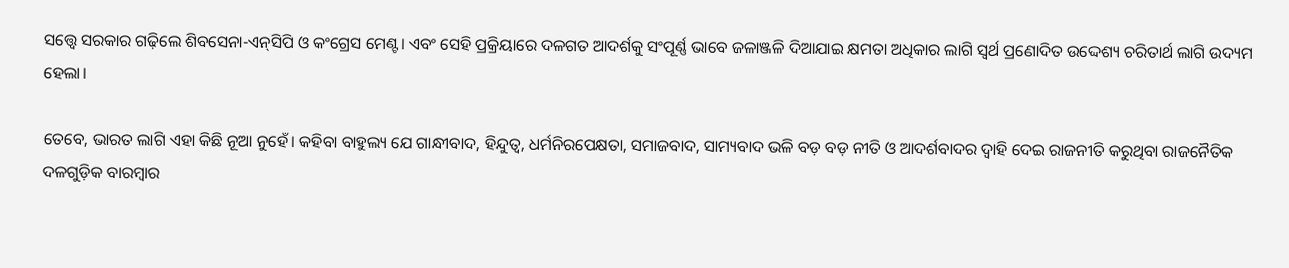ସତ୍ତ୍ବେ ସରକାର ଗଢ଼ିଲେ ଶିବସେନା-ଏନ୍‌ସିପି ଓ କଂଗ୍ରେସ ମେଣ୍ଟ। ଏବଂ ସେହି ପ୍ରକ୍ରିୟାରେ ଦଳଗତ ଆଦର୍ଶକୁ ସଂପୂର୍ଣ୍ଣ ଭାବେ ଜଳାଞ୍ଜଳି ଦିଆଯାଇ କ୍ଷମତା ଅଧିକାର ଲାଗି ସ୍ବର୍ଥ ପ୍ରଣୋଦିତ ଉଦ୍ଦେଶ୍ୟ ଚରିତାର୍ଥ ଲାଗି ଉଦ୍ୟମ ହେଲା।

ତେବେ, ଭାରତ ଲାଗି ଏହା କିଛି ନୂଆ ନୁହେଁ। କହିବା ବାହୁଲ୍ୟ ଯେ ଗ‌ାନ୍ଧୀବାଦ, ହିନ୍ଦୁତ୍ବ, ଧର୍ମନିରପେକ୍ଷତା, ସମାଜବାଦ, ସାମ୍ୟବାଦ ଭଳି ବଡ଼ ବଡ଼ ନୀତି ଓ ଆଦର୍ଶବାଦର ଦ୍ବାହି ଦେଇ ରାଜନୀତି କରୁଥିବା ରାଜନୈତିକ ଦଳଗୁଡ଼ିକ ବାରମ୍ବାର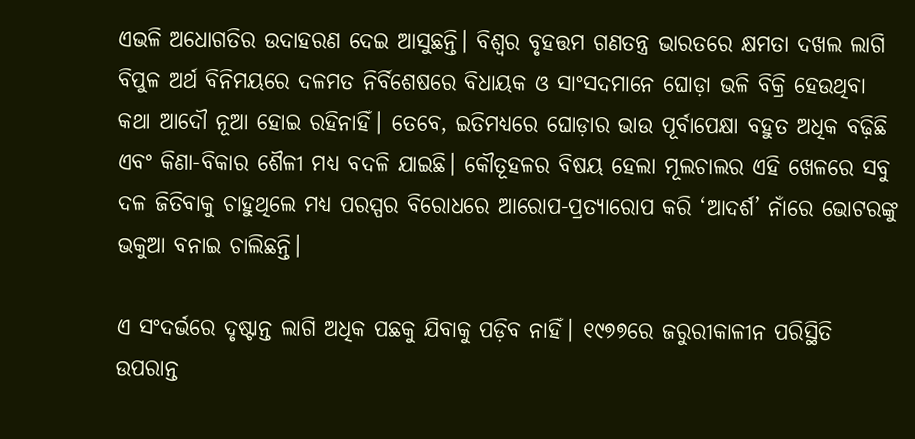ଏଭଳି ଅଧୋଗତିର ଉଦାହରଣ ଦେଇ ଆସୁଛନ୍ତି। ବିଶ୍ବର ବୃହତ୍ତମ ଗଣତନ୍ତ୍ର ଭାରତରେ କ୍ଷମତା ଦଖଲ ଲାଗି ବିପୁଳ ଅର୍ଥ ବିନିମୟରେ ଦଳମତ ନିର୍ବିଶେଷରେ ବିଧାୟକ ଓ ସାଂସଦମାନେ ଘୋଡ଼ା ଭଳି ବିକ୍ରି ହେଉଥିବା କଥା ଆଦୌ ନୂଆ ହୋଇ ରହିନାହିଁ। ତେବେ, ଇତିମଧ୍ୟରେ ଘୋଡ଼ାର ଭାଉ ପୂର୍ବାପେକ୍ଷା ବହୁତ ଅଧିକ ବଢ଼ିଛି ଏବଂ କିଣା-ବିକାର ଶୈଳୀ ମଧ୍ୟ ବଦଳି ଯାଇଛି। କୌତୂହଳର ବିଷୟ ହେଲା ମୂଲଚାଲର ଏହି ଖେଳରେ ସବୁ ଦଳ ଜିତିବାକୁ ଚାହୁଥିଲେ ମଧ୍ୟ ପରସ୍ପର ବିରୋଧରେ ଆରୋପ-ପ୍ରତ୍ୟାରୋପ କରି ‘ଆଦର୍ଶ’ ନାଁରେ ଭୋଟରଙ୍କୁ ଭକୁଆ ବନାଇ ଚାଲିଛନ୍ତି।

ଏ ସଂଦର୍ଭରେ ଦୃଷ୍ଟାନ୍ତ ଲାଗି ଅଧିକ ପଛକୁ ଯିବାକୁ ପଡ଼ିବ ନାହିଁ। ୧୯୭୭ରେ ଜରୁରୀକାଳୀନ ପରିସ୍ଥିତି ଉପରାନ୍ତ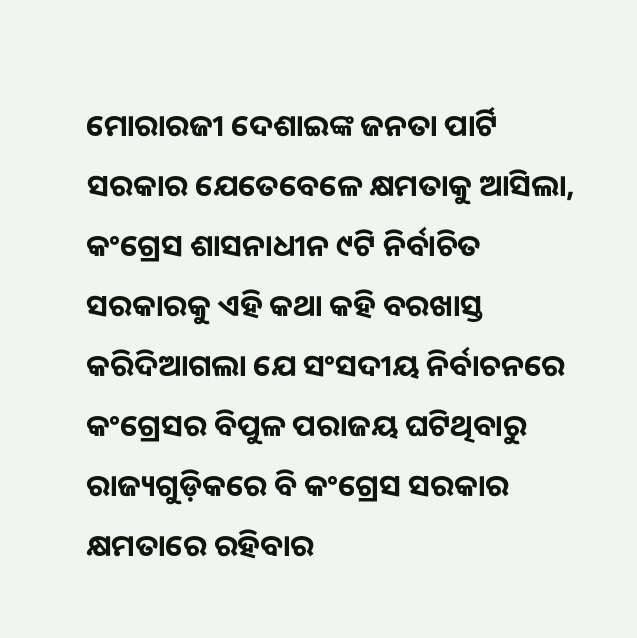ମୋରାରଜୀ ଦେଶାଇଙ୍କ ଜନତା ପାର୍ଟି ସରକାର ଯେତେବେଳେ କ୍ଷମତାକୁ ଆସିଲା, କଂଗ୍ରେସ ଶାସନାଧୀନ ୯ଟି ନିର୍ବାଚିତ ସରକାରକୁ ଏହି କଥା କହି ବରଖାସ୍ତ କରିଦିଆଗଲା ଯେ ସଂସଦୀୟ ନିର୍ବାଚନରେ କଂଗ୍ରେସର ବିପୁଳ ପରାଜୟ ଘଟିଥିବାରୁ ରାଜ୍ୟଗୁଡ଼ିକରେ ବି କଂଗ୍ରେସ ସରକ‌ାର କ୍ଷମତାରେ ରହିବାର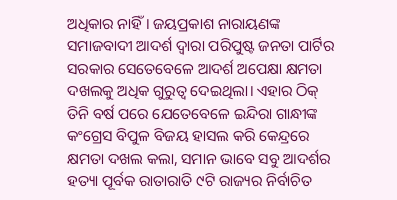ଅଧିକାର ନାହିଁ। ଜୟପ୍ରକାଶ ନାରାୟଣଙ୍କ ସମାଜବାଦୀ ଆଦର୍ଶ ଦ୍ବାରା ପରିପୁଷ୍ଟ ଜନତା ପାର୍ଟିର ସରକାର ସେତେବେଳେ ଆଦର୍ଶ ଅପେକ୍ଷା କ୍ଷମତା ଦଖଲକୁ ଅଧିକ ଗୁରୁତ୍ବ ଦେଇଥିଲା। ଏହାର ଠିକ୍ ତିନି ବର୍ଷ ପରେ ଯେତେବେଳେ ଇନ୍ଦିରା ଗାନ୍ଧୀଙ୍କ କଂଗ୍ରେସ ବିପୁଳ ବିଜୟ ହାସଲ କରି କେନ୍ଦ୍ରରେ କ୍ଷମତା ଦଖଲ କଲା, ସମାନ ଭାବେ ସବୁ ଆଦର୍ଶର ହତ୍ୟା ପୂର୍ବକ ରାତାରାତି ୯ଟି ରାଜ୍ୟର ନିର୍ବାଚିତ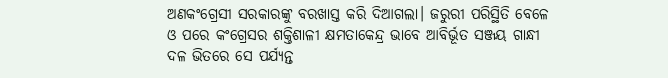ଅଣକଂଗ୍ରେସୀ ସରକାରଙ୍କୁ ବରଖାସ୍ତ କରି ଦିଆଗଲା। ଜରୁରୀ ପରିସ୍ଥିତି ବେଳେ ଓ ପରେ କଂଗ୍ରେସର ଶକ୍ତିଶାଳୀ କ୍ଷମତାକେନ୍ଦ୍ର ଭାବେ ଆବିର୍ଭୂତ ସଞ୍ଜୟ ଗାନ୍ଧୀ ଦଳ ଭିତରେ ସେ ପର୍ଯ୍ୟନ୍ତ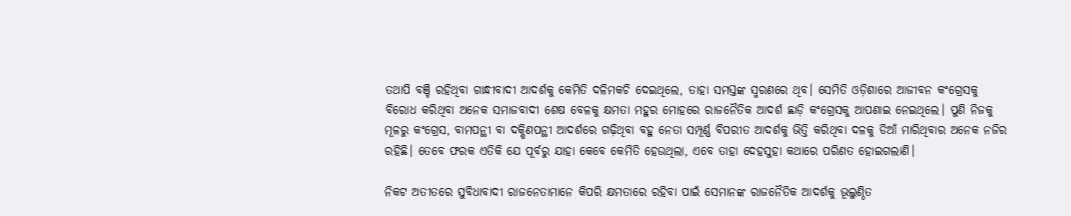ତଥାପି ବଞ୍ଚି ରହିଥିବା ଗାନ୍ଧୀବାଦୀ ଆଦର୍ଶକୁ କେମିତି ଦଳିମକଚି ଦେଇଥିଲେ, ତାହା ସମସ୍ତଙ୍କ ସ୍ମରଣରେ ଥିବ। ସେମିତି ଓଡ଼ିଶାରେ ଆଜୀବନ କଂଗ୍ରେସକୁ ବିରୋଧ କରିଥିବା ଅନେକ ସମାଜବାଦୀ ଶେଷ ବେଳକୁ କ୍ଷମତା ମହୁର ମୋହରେ ରାଜନୈତିକ ଆଦର୍ଶ ଛାଡ଼ି କଂଗ୍ରେସକୁ ଆପଣାଇ ନେଇଥିଲେ। ପୁଣି ନିଜକୁ ମୂଳରୁ କଂଗ୍ରେସ, ବାମପନ୍ଥୀ ବା ଦକ୍ଷିଣପନ୍ଥୀ ଆଦର୍ଶରେ ଗଢ଼ିଥିବା ବହୁ ନେତା ସମ୍ପୂର୍ଣ୍ଣ ବିପରୀତ ଆଦର୍ଶକୁ ଭିତ୍ତି କରିଥିବା ଦଳକୁ ଡିଆଁ ମାରିଥିବାର ଅନେକ ନଜିର ରହିଛି। ତେବେ ଫରକ ଏତିକି ଯେ ପୂର୍ବରୁ ଯାହା କେବେ କେମିତି ହେଉଥିଲା, ଏବେ ତାହା ଦେହସୁହା କଥାରେ ପରିଣତ ହୋଇଗଲାଣି।

ନିକଟ ଅତୀତରେ ସୁବିଧାବାଦୀ ରାଜନେତାମାନେ କିପରି କ୍ଷମତାରେ ରହିବା ପାଇଁ ସେମାନଙ୍କ ରାଜନୈତିକ ଆଦର୍ଶକୁ ଭୂଲୁଣ୍ଠିତ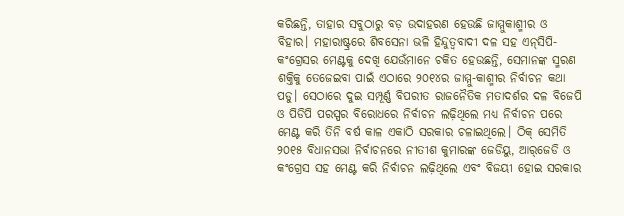କରିଛନ୍ତି, ତାହାର ସବୁଠାରୁ ବଡ଼ ଉଦାହରଣ ହେଉଛି ଜାମ୍ମୁକାଶ୍ମୀର ଓ ବିହାର। ମହାରାଷ୍ଟ୍ରରେ ଶିବସେନା ଭଳି ହିନ୍ଦୁତ୍ବବାଦୀ ଦଳ ସହ ଏନ୍‌ସିପି-କଂଗ୍ରେସର ମେଣ୍ଟକୁ ଦେଖି ଯେଉଁମାନେ ଚକିତ ହେଉଛନ୍ତି, ସେମାନଙ୍କ ସ୍ମରଣ ଶକ୍ତିକୁ ତେଜେଇବା ପାଇଁ ଏଠାରେ ୨୦୧୪ର ଜାମ୍ମୁ-କାଶ୍ମୀର ନିର୍ବାଚନ କଥା ପଡୁ। ସେଠାରେ ଦୁଇ ସମ୍ପୂର୍ଣ୍ଣ ବିପରୀତ ରାଜନୈତିକ ମତାଦର୍ଶର ଦଳ ବିଜେପି ଓ ପିଡିପି ପରସ୍ପର ବିରୋଧରେ ନିର୍ବାଚନ ଲଢ଼ିଥିଲେ ମଧ୍ୟ ନିର୍ବାଚନ ପରେ ମେଣ୍ଟ କରି ତିନି ବର୍ଷ କାଳ ଏକାଠି ସରକାର ଚଳାଇଥିଲେ। ଠିକ୍ ସେମିତି ୨୦୧୫ ବିଧାନସଭା ନିର୍ବାଚନରେ ନୀତୀଶ କୁମାରଙ୍କ ଜେଡିୟୁ, ଆର୍‌ଜେଡି ଓ କଂଗ୍ରେସ ସହ ମେଣ୍ଟ କରି ନିର୍ବାଚନ ଲଢ଼ିଥିଲେ ଏବଂ ବିଜୟୀ ହୋଇ ସରକାର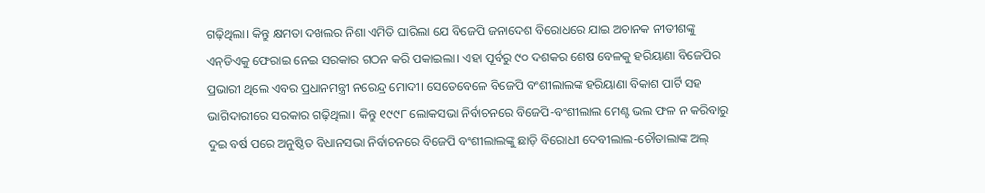ଗଢ଼ିଥିଲା। କିନ୍ତୁ କ୍ଷମତା ଦଖଲର ନିଶା ଏମିତି ଘାରିଲା ଯେ ବିଜେପି ଜନାଦେଶ ବିରୋଧରେ ଯାଇ ଅଚାନକ ନୀତୀଶଙ୍କୁ ଏନ୍‌ଡିଏକୁ ଫେରାଇ ନେଇ ସରକାର ଗଠନ କରି ପକାଇଲା। ଏହା ପୂର୍ବରୁ ୯୦ ଦଶକର ଶେଷ ବେଳକୁ ହରିୟାଣା ବିଜେପିର ପ୍ରଭାରୀ ଥିଲେ ଏବର ପ୍ରଧାନମନ୍ତ୍ରୀ ନରେନ୍ଦ୍ର ମୋଦୀ। ସେତେବେଳେ ବିଜେପି ବଂଶୀଲାଲଙ୍କ ହରିୟାଣା ବିକାଶ ପାର୍ଟି ସହ ଭାଗିଦାରୀରେ ସରକାର ଗଢ଼ିଥିଲା। କିନ୍ତୁ ୧୯୯୮ ଲୋକସଭା ନିର୍ବାଚନରେ ବିଜେପି-ବଂଶୀଲାଲ ମେଣ୍ଟ ଭଲ ଫଳ ନ କରିବାରୁ ଦୁଇ ବର୍ଷ ପରେ ଅନୁଷ୍ଠିତ ବିଧାନସଭା ନିର୍ବାଚନରେ ବିଜେପି ବଂଶୀଲାଲଙ୍କୁ ଛାଡ଼ି ବିରୋଧୀ ଦେବୀଲାଲ-ଚୌତାଲାଙ୍କ ଅଲ୍‌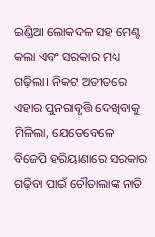ଇଣ୍ଡିଆ ଲୋକଦଳ ସହ ମେଣ୍ଟ କଲା ଏବଂ ସରକାର ମଧ୍ୟ ଗଢ଼ିଲା। ନିକଟ ଅତୀତରେ ଏହାର ପୁନରାବୃତ୍ତି ଦେଖିବାକୁ ମିଳିଲା, ଯେତେବେଳେ ବିଜେପି ହରିୟାଣାରେ ସରକାର ଗଢ଼ିବା ପାଇଁ ଚୌତାଲାଙ୍କ ନାତି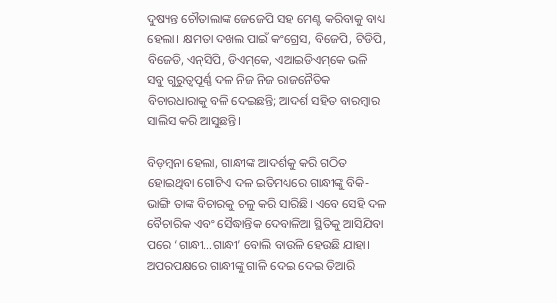ଦୁଷ୍ୟନ୍ତ ଚୌତାଲାଙ୍କ ଜେଜେପି ସହ ମେଣ୍ଟ କରିବାକୁ ବାଧ୍ୟ ହେଲା। କ୍ଷମତା ଦଖଲ ପାଇଁ କଂଗ୍ରେସ, ବିଜେପି, ଟିଡିପି, ବିଜେଡି, ଏନ୍‌ସିପି, ଡିଏମ୍‌କେ, ଏଆଇଡିଏମ୍‌କେ ଭଳି ସବୁ ଗୁରୁତ୍ବପୂର୍ଣ୍ଣ ଦଳ ନିଜ ନିଜ ରାଜନୈତିକ ବିଚାରଧାରାକୁ ବଳି ଦେଇଛନ୍ତି; ଆଦର୍ଶ ସହିତ ବାରମ୍ବାର ସାଲିସ କରି ଆସୁଛନ୍ତି।

ବିଡ଼ମ୍ବନା ହେଲା, ଗାନ୍ଧୀଙ୍କ ଆଦର୍ଶକୁ କରି ଗଠିତ ହୋଇଥିବା ଗୋଟିଏ ଦଳ ଇତିମଧ୍ୟରେ ଗାନ୍ଧୀଙ୍କୁ ବିକି-ଭାଙ୍ଗି ତାଙ୍କ ବିଚାରକୁ ଚଳୁ କରି ସାରିଛି। ଏବେ ସେହି ଦଳ ବୈଚାରିକ ଏବଂ ସୈଦ୍ଧାନ୍ତିକ ଦେବାଳିଆ ସ୍ଥିତିକୁ ଆସିଯିବା ପରେ ‘ଗାନ୍ଧୀ…ଗାନ୍ଧୀ’ ବୋଲି ବାଉଳି ହେଉଛି ଯାହା। ଅପରପକ୍ଷରେ ଗାନ୍ଧୀଙ୍କୁ ଗାଳି ଦେଇ ଦେଇ ତିଆରି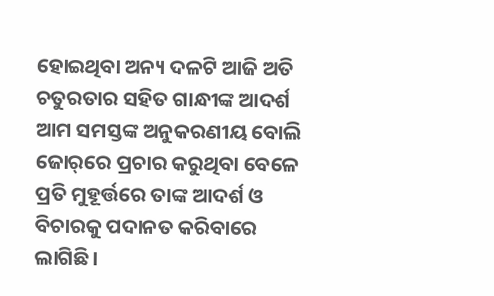ହୋଇଥିବା ଅନ୍ୟ ଦଳଟି ଆଜି ଅତି ଚତୁରତାର ସହିତ ଗାନ୍ଧୀଙ୍କ ଆଦର୍ଶ ଆମ ସମସ୍ତଙ୍କ ଅନୁକରଣୀୟ ବୋଲି ଜୋର୍‌ରେ ପ୍ରଚାର କରୁଥିବା ବେଳେ ପ୍ରତି ମୁହୂର୍ତ୍ତରେ ତାଙ୍କ ଆଦର୍ଶ ଓ ବିଚାରକୁ ପଦାନତ କରିବାରେ ଲାଗିଛି।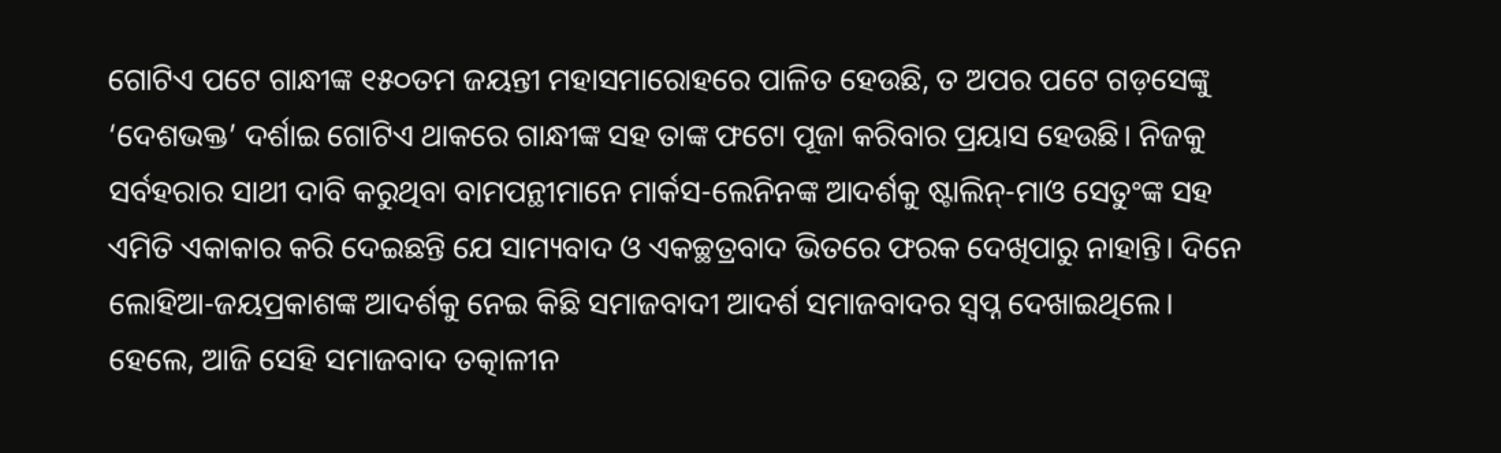ଗୋଟିଏ ପଟେ ଗାନ୍ଧୀଙ୍କ ୧୫୦ତମ ଜୟନ୍ତୀ ମହାସମାରୋହରେ ପାଳିତ ହେଉଛି, ତ ଅପର‌ ପଟେ ଗଡ଼ସେଙ୍କୁ ‘ଦେଶଭକ୍ତ’ ଦର୍ଶାଇ ଗୋଟିଏ ଥାକରେ ଗାନ୍ଧୀଙ୍କ ସହ ତାଙ୍କ ଫଟୋ ପୂଜା କରିବାର ପ୍ରୟାସ ହେଉଛି। ନିଜକୁ ସର୍ବହରାର ସାଥୀ ଦାବି କରୁଥିବା ବାମପନ୍ଥୀମାନେ ମାର୍କସ-ଲେନିନଙ୍କ ଆଦର୍ଶକୁ ଷ୍ଟାଲିନ୍‌-ମାଓ ସେତୁଂଙ୍କ ସହ ଏମିତି ଏକାକାର କରି ଦେଇଛନ୍ତି ଯେ ସାମ୍ୟବାଦ ଓ ଏକଚ୍ଛତ୍ରବାଦ ଭିତରେ ଫରକ ଦେଖିପାରୁ ନାହାନ୍ତି। ଦିନେ ଲୋହିଆ-ଜୟପ୍ରକାଶଙ୍କ ଆଦର୍ଶକୁ ନେଇ କିଛି ସମାଜବାଦୀ ଆଦର୍ଶ ସମାଜବାଦର ସ୍ବପ୍ନ ଦେଖାଇଥିଲେ। ହେଲେ, ଆଜି ସେହି ସମାଜବାଦ ତତ୍କାଳୀନ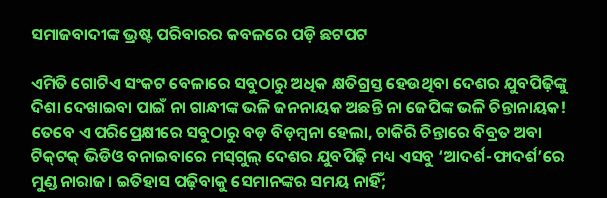ସମାଜବାଦୀଙ୍କ ଭ୍ରଷ୍ଟ ପରିବାରର କବଳରେ ପଡ଼ି ଛଟପଟ

ଏମିତି ଗୋଟିଏ ସଂକଟ ବେଳାରେ ସବୁଠାରୁ ଅଧିକ କ୍ଷତିଗ୍ରସ୍ତ ହେଉଥିବା ଦେଶର ଯୁବପିଢ଼ିଙ୍କୁ ଦିଶା ଦେଖାଇବା ପାଇଁ ନା ଗାନ୍ଧୀଙ୍କ ଭଳି ଜନନାୟକ ଅଛନ୍ତି ନା ଜେପିଙ୍କ ଭଳି ଚିନ୍ତାନାୟକ! ତେବେ ଏ ପରିପ୍ରେକ୍ଷୀରେ ସବୁଠାରୁ ବଡ଼ ବିଡ଼ମ୍ବନା ହେଲା, ଚାକିରି ଚିନ୍ତାରେ ବିବ୍ରତ ଅବା ଟିକ୍‌ଟକ୍‌ ଭିଡିଓ ବନାଇବାରେ ମସ୍‌ଗୁଲ୍ ଦେଶର ଯୁବପିଢ଼ି ମଧ୍ୟ ଏସବୁ ‘ଆଦର୍ଶ-ଫାଦର୍ଶ’ରେ ମୁଣ୍ଡ ନାରାଜ। ଇତିହାସ ପଢ଼ିବାକୁ ସେମାନଙ୍କର ସମୟ ନାହିଁ;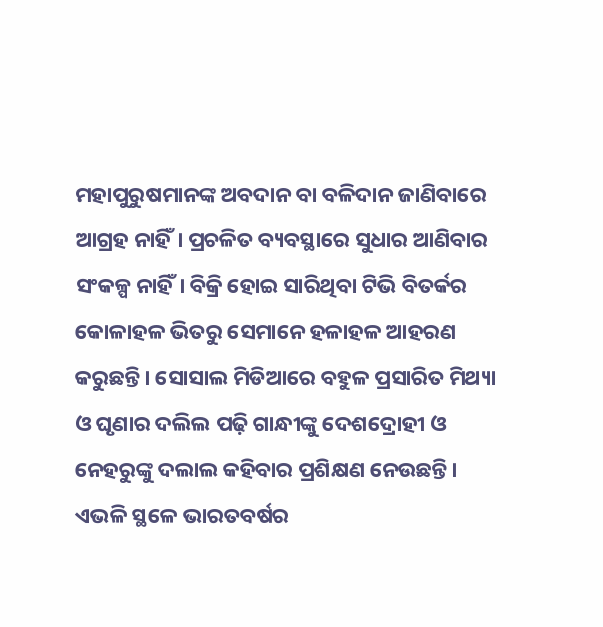ମହାପୁରୁଷମାନଙ୍କ ଅବଦାନ ବା ବଳିଦାନ ଜାଣିବାରେ ଆଗ୍ରହ ନାହିଁ। ପ୍ରଚଳିତ ବ୍ୟବସ୍ଥାରେ ସୁଧାର ଆଣିବାର ସଂକଳ୍ପ ନାହିଁ। ବିକ୍ରି ହୋଇ ସାରିଥିବା ଟିଭି ବିତର୍କର କୋଳାହଳ ଭିତରୁ ସେମାନେ ହଳାହଳ ଆହରଣ କରୁଛନ୍ତି। ସୋସାଲ ମିଡିଆରେ ବହୁଳ ପ୍ରସାରିତ ମିଥ୍ୟା ଓ ଘୃଣାର ଦଲିଲ ପଢ଼ି ଗାନ୍ଧୀଙ୍କୁ ଦେଶଦ୍ରୋହୀ ଓ ନେହରୁଙ୍କୁ ଦଲାଲ କହିବାର ପ୍ରଶିକ୍ଷଣ ନେଉଛନ୍ତି। ଏଭଳି ସ୍ଥଳେ ଭାରତବର୍ଷର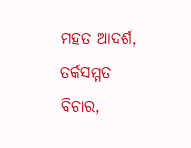ମହତ ଆଦର୍ଶ, ତର୍କସମ୍ମତ ବିଚାର,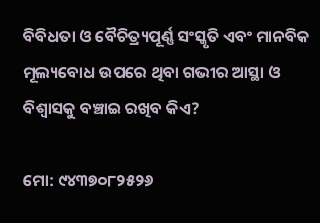ବିବିଧତା ଓ ବୈଚିତ୍ର୍ୟପୂର୍ଣ୍ଣ ସଂସ୍କୃତି ଏବଂ ମାନବିକ ମୂଲ୍ୟବୋଧ ଉପରେ ଥିବା ଗଭୀର ଆସ୍ଥା ଓ ବିଶ୍ବାସକୁ ବଞ୍ଚାଇ ରଖିବ କିଏ?

ମୋ: ୯୪୩୭୦୮୨୫୨୬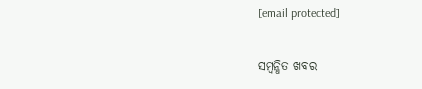[email protected]

ସମ୍ବନ୍ଧିତ ଖବର